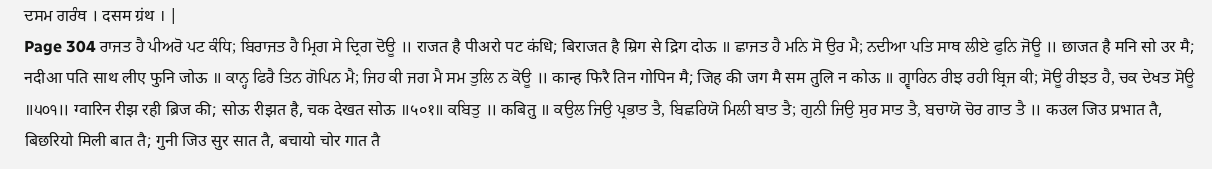ਦਸਮ ਗਰੰਥ । दसम ग्रंथ । |
Page 304 ਰਾਜਤ ਹੈ ਪੀਅਰੋ ਪਟ ਕੰਧਿ; ਬਿਰਾਜਤ ਹੈ ਮ੍ਰਿਗ ਸੇ ਦ੍ਰਿਗ ਦੋਊ ॥ राजत है पीअरो पट कंधि; बिराजत है म्रिग से द्रिग दोऊ ॥ ਛਾਜਤ ਹੈ ਮਨਿ ਸੋ ਉਰ ਮੈ; ਨਦੀਆ ਪਤਿ ਸਾਥ ਲੀਏ ਫੁਨਿ ਜੋਊ ॥ छाजत है मनि सो उर मै; नदीआ पति साथ लीए फुनि जोऊ ॥ ਕਾਨ੍ਹ ਫਿਰੈ ਤਿਨ ਗੋਪਿਨ ਮੈ; ਜਿਹ ਕੀ ਜਗ ਮੈ ਸਮ ਤੁਲਿ ਨ ਕੋਊ ॥ कान्ह फिरै तिन गोपिन मै; जिह की जग मै सम तुलि न कोऊ ॥ ਗ੍ਵਾਰਿਨ ਰੀਝ ਰਹੀ ਬ੍ਰਿਜ ਕੀ; ਸੋਊ ਰੀਝਤ ਹੈ, ਚਕ ਦੇਖਤ ਸੋਊ ॥੫੦੧॥ ग्वारिन रीझ रही ब्रिज की; सोऊ रीझत है, चक देखत सोऊ ॥५०१॥ ਕਬਿਤੁ ॥ कबितु ॥ ਕਉਲ ਜਿਉ ਪ੍ਰਭਾਤ ਤੈ, ਬਿਛਰਿਯੋ ਮਿਲੀ ਬਾਤ ਤੈ; ਗੁਨੀ ਜਿਉ ਸੁਰ ਸਾਤ ਤੈ, ਬਚਾਯੋ ਚੋਰ ਗਾਤ ਤੈ ॥ कउल जिउ प्रभात तै, बिछरियो मिली बात तै; गुनी जिउ सुर सात तै, बचायो चोर गात तै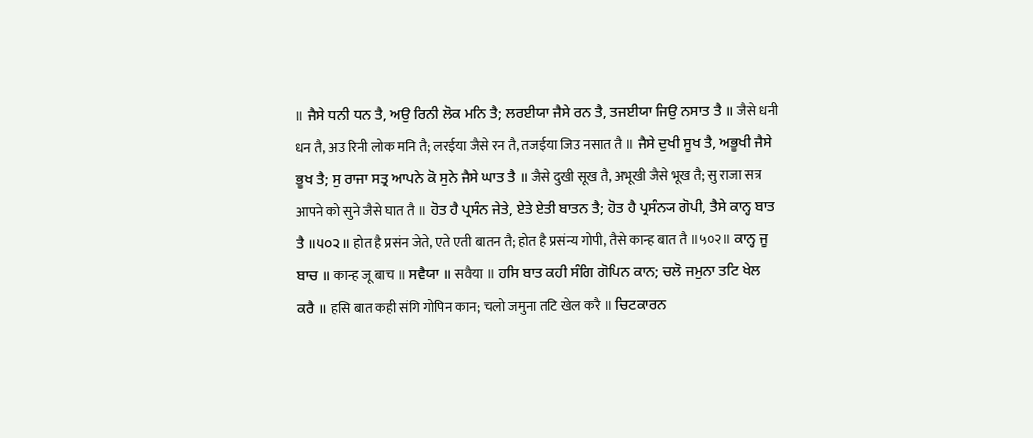॥ ਜੈਸੇ ਧਨੀ ਧਨ ਤੈ, ਅਉ ਰਿਨੀ ਲੋਕ ਮਨਿ ਤੈ; ਲਰਈਯਾ ਜੈਸੇ ਰਨ ਤੈ, ਤਜਈਯਾ ਜਿਉ ਨਸਾਤ ਤੈ ॥ जैसे धनी धन तै, अउ रिनी लोक मनि तै; लरईया जैसे रन तै, तजईया जिउ नसात तै ॥ ਜੈਸੇ ਦੁਖੀ ਸੂਖ ਤੈ, ਅਭੂਖੀ ਜੈਸੇ ਭੂਖ ਤੈ; ਸੁ ਰਾਜਾ ਸਤ੍ਰ ਆਪਨੇ ਕੋ ਸੁਨੇ ਜੈਸੇ ਘਾਤ ਤੈ ॥ जैसे दुखी सूख तै, अभूखी जैसे भूख तै; सु राजा सत्र आपने को सुने जैसे घात तै ॥ ਹੋਤ ਹੈ ਪ੍ਰਸੰਨ ਜੇਤੇ, ਏਤੇ ਏਤੀ ਬਾਤਨ ਤੈ; ਹੋਤ ਹੈ ਪ੍ਰਸੰਨ੍ਯ ਗੋਪੀ, ਤੈਸੇ ਕਾਨ੍ਹ ਬਾਤ ਤੈ ॥੫੦੨॥ होत है प्रसंन जेते, एते एती बातन तै; होत है प्रसंन्य गोपी, तैसे कान्ह बात तै ॥५०२॥ ਕਾਨ੍ਹ ਜੂ ਬਾਚ ॥ कान्ह जू बाच ॥ ਸਵੈਯਾ ॥ सवैया ॥ ਹਸਿ ਬਾਤ ਕਹੀ ਸੰਗਿ ਗੋਪਿਨ ਕਾਨ; ਚਲੋ ਜਮੁਨਾ ਤਟਿ ਖੇਲ ਕਰੈ ॥ हसि बात कही संगि गोपिन कान; चलो जमुना तटि खेल करै ॥ ਚਿਟਕਾਰਨ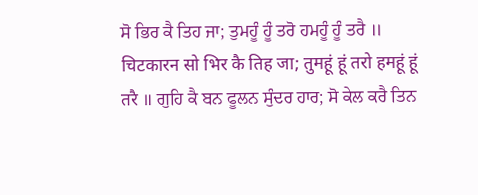ਸੋ ਭਿਰ ਕੈ ਤਿਹ ਜਾ; ਤੁਮਹੂੰ ਹੂੰ ਤਰੋ ਹਮਹੂੰ ਹੂੰ ਤਰੈ ॥ चिटकारन सो भिर कै तिह जा; तुमहूं हूं तरो हमहूं हूं तरै ॥ ਗੁਹਿ ਕੈ ਬਨ ਫੂਲਨ ਸੁੰਦਰ ਹਾਰ; ਸੋ ਕੇਲ ਕਰੈ ਤਿਨ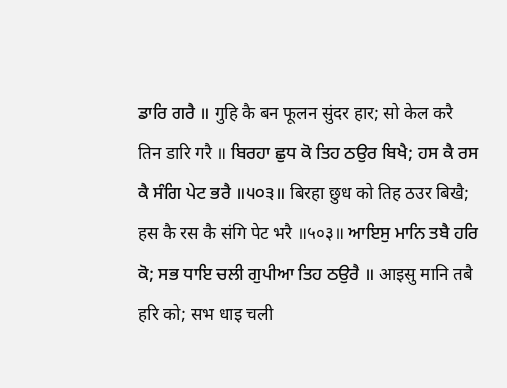ਡਾਰਿ ਗਰੈ ॥ गुहि कै बन फूलन सुंदर हार; सो केल करै तिन डारि गरै ॥ ਬਿਰਹਾ ਛੁਧ ਕੋ ਤਿਹ ਠਉਰ ਬਿਖੈ; ਹਸ ਕੈ ਰਸ ਕੈ ਸੰਗਿ ਪੇਟ ਭਰੈ ॥੫੦੩॥ बिरहा छुध को तिह ठउर बिखै; हस कै रस कै संगि पेट भरै ॥५०३॥ ਆਇਸੁ ਮਾਨਿ ਤਬੈ ਹਰਿ ਕੋ; ਸਭ ਧਾਇ ਚਲੀ ਗੁਪੀਆ ਤਿਹ ਠਉਰੈ ॥ आइसु मानि तबै हरि को; सभ धाइ चली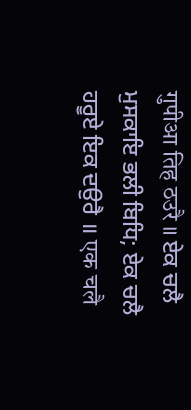गुपीआ तिह ठउरै ॥ ਏਕ ਚਲੈ ਮੁਸਕਾਇ ਭਲੀ ਬਿਧਿ; ਏਕ ਚਲੈ ਹਰੂਏ ਇਕ ਦਉਰੈ ॥ एक चलै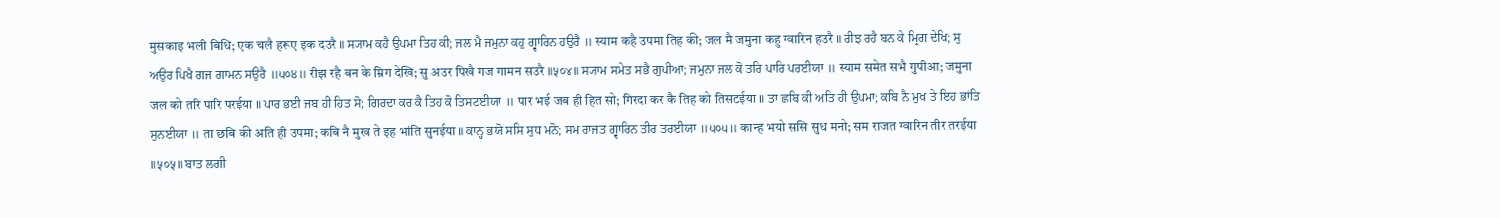मुसकाइ भली बिधि; एक चलै हरूए इक दउरै ॥ ਸ੍ਯਾਮ ਕਹੈ ਉਪਮਾ ਤਿਹ ਕੀ; ਜਲ ਮੈ ਜਮੁਨਾ ਕਹੁ ਗ੍ਵਾਰਿਨ ਹਉਰੈ ॥ स्याम कहै उपमा तिह की; जल मै जमुना कहु ग्वारिन हउरै ॥ ਰੀਝ ਰਹੈ ਬਨ ਕੇ ਮ੍ਰਿਗ ਦੇਖਿ; ਸੁ ਅਉਰ ਪਿਖੈ ਗਜ ਗਾਮਨ ਸਉਰੈ ॥੫੦੪॥ रीझ रहै बन के म्रिग देखि; सु अउर पिखै गज गामन सउरै ॥५०४॥ ਸ੍ਯਾਮ ਸਮੇਤ ਸਭੈ ਗੁਪੀਆ; ਜਮੁਨਾ ਜਲ ਕੋ ਤਰਿ ਪਾਰਿ ਪਰਈਯਾ ॥ स्याम समेत सभै गुपीआ; जमुना जल को तरि पारि परईया ॥ ਪਾਰ ਭਈ ਜਬ ਹੀ ਹਿਤ ਸੋ; ਗਿਰਦਾ ਕਰ ਕੈ ਤਿਹ ਕੋ ਤਿਸਟਈਯਾ ॥ पार भई जब ही हित सो; गिरदा कर कै तिह को तिसटईया ॥ ਤਾ ਛਬਿ ਕੀ ਅਤਿ ਹੀ ਉਪਮਾ; ਕਬਿ ਨੈ ਮੁਖ ਤੇ ਇਹ ਭਾਂਤਿ ਸੁਨਈਯਾ ॥ ता छबि की अति ही उपमा; कबि नै मुख ते इह भांति सुनईया ॥ ਕਾਨ੍ਹ ਭਯੋ ਸਸਿ ਸੁਧ ਮਨੋ; ਸਮ ਰਾਜਤ ਗ੍ਵਾਰਿਨ ਤੀਰ ਤਰਈਯਾ ॥੫੦੫॥ कान्ह भयो ससि सुध मनो; सम राजत ग्वारिन तीर तरईया ॥५०५॥ ਬਾਤ ਲਗੀ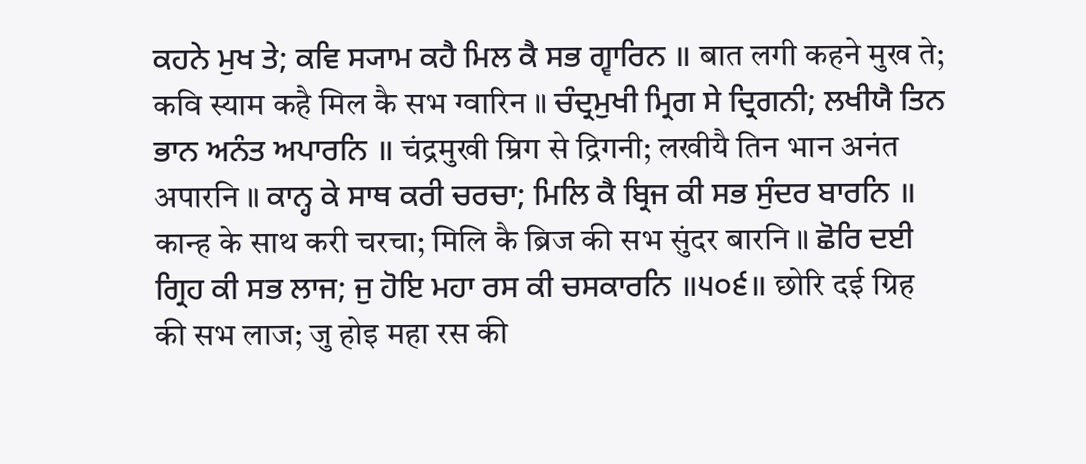ਕਹਨੇ ਮੁਖ ਤੇ; ਕਵਿ ਸ੍ਯਾਮ ਕਹੈ ਮਿਲ ਕੈ ਸਭ ਗ੍ਵਾਰਿਨ ॥ बात लगी कहने मुख ते; कवि स्याम कहै मिल कै सभ ग्वारिन ॥ ਚੰਦ੍ਰਮੁਖੀ ਮ੍ਰਿਗ ਸੇ ਦ੍ਰਿਗਨੀ; ਲਖੀਯੈ ਤਿਨ ਭਾਨ ਅਨੰਤ ਅਪਾਰਨਿ ॥ चंद्रमुखी म्रिग से द्रिगनी; लखीयै तिन भान अनंत अपारनि ॥ ਕਾਨ੍ਹ ਕੇ ਸਾਥ ਕਰੀ ਚਰਚਾ; ਮਿਲਿ ਕੈ ਬ੍ਰਿਜ ਕੀ ਸਭ ਸੁੰਦਰ ਬਾਰਨਿ ॥ कान्ह के साथ करी चरचा; मिलि कै ब्रिज की सभ सुंदर बारनि ॥ ਛੋਰਿ ਦਈ ਗ੍ਰਿਹ ਕੀ ਸਭ ਲਾਜ; ਜੁ ਹੋਇ ਮਹਾ ਰਸ ਕੀ ਚਸਕਾਰਨਿ ॥੫੦੬॥ छोरि दई ग्रिह की सभ लाज; जु होइ महा रस की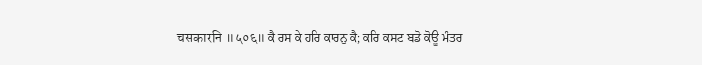चसकारनि ॥५०६॥ ਕੈ ਰਸ ਕੇ ਹਰਿ ਕਾਰਨੁ ਕੈ; ਕਰਿ ਕਸਟ ਬਡੋ ਕੋਊ ਮੰਤਰ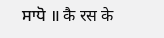ਸਾਧੋ ॥ कै रस के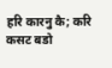हरि कारनु कै; करि कसट बडो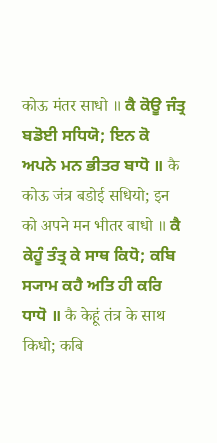कोऊ मंतर साधो ॥ ਕੈ ਕੋਊ ਜੰਤ੍ਰ ਬਡੋਈ ਸਧਿਯੋ; ਇਨ ਕੋ ਅਪਨੇ ਮਨ ਭੀਤਰ ਬਾਧੋ ॥ कै कोऊ जंत्र बडोई सधियो; इन को अपने मन भीतर बाधो ॥ ਕੈ ਕੇਹੂੰ ਤੰਤ੍ਰ ਕੇ ਸਾਥ ਕਿਧੋ; ਕਬਿ ਸ੍ਯਾਮ ਕਹੈ ਅਤਿ ਹੀ ਕਰਿ ਧਾਧੋ ॥ कै केहूं तंत्र के साथ किधो; कबि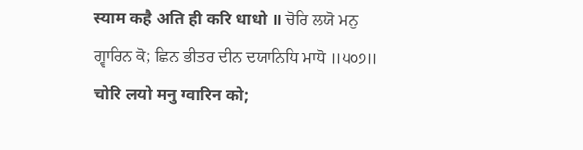स्याम कहै अति ही करि धाधो ॥ ਚੋਰਿ ਲਯੋ ਮਨੁ ਗ੍ਵਾਰਿਨ ਕੋ; ਛਿਨ ਭੀਤਰ ਦੀਨ ਦਯਾਨਿਧਿ ਮਾਧੋ ॥੫੦੭॥ चोरि लयो मनु ग्वारिन को;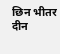छिन भीतर दीन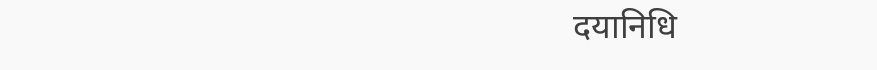दयानिधि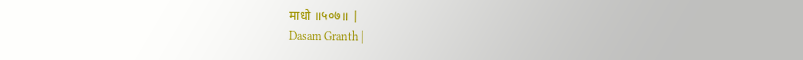माधो ॥५०७॥ |
Dasam Granth |